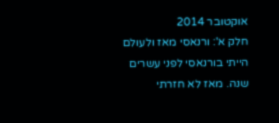אוקטובר 2014
חלק א': ורנאסי מאז ולעולם
הייתי בורנאסי לפני עשרים שנה. מאז לא חזרתי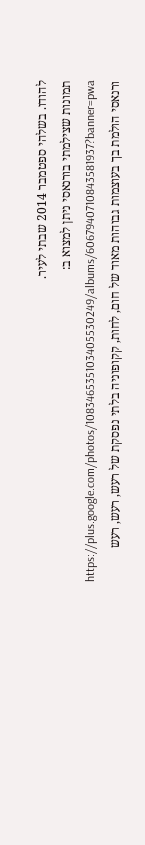להודו. בשלהי ספטמבר 2014 שבתי לעיר.
תמונות שצילמתי בורנאסי ניתן למצוא ב:
https://plus.google.com/photos/108346535103405530249/albums/6067940710843581937?banner=pwa
ורנאסי הולמת בך בעוצמות גבוהות מאוד של חום, לחות, קקופוניה בלתי נפסקת של רעש, רעש, רעש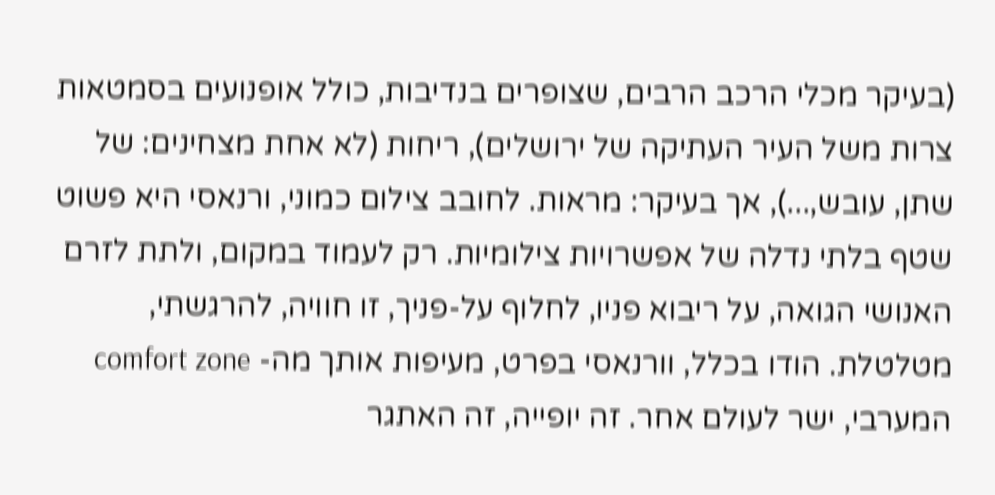(בעיקר מכלי הרכב הרבים, שצופרים בנדיבות, כולל אופנועים בסמטאות צרות משל העיר העתיקה של ירושלים), ריחות (לא אחת מצחינים: של שתן, עובש,...), אך בעיקר: מראות. לחובב צילום כמוני, ורנאסי היא פשוט שטף בלתי נדלה של אפשרויות צילומיות. רק לעמוד במקום, ולתת לזרם האנושי הגואה, על ריבוא פניו, לחלוף על-פניך, זו חוויה, להרגשתי, מטלטלת. הודו בכלל, וורנאסי בפרט, מעיפות אותך מה- comfort zone המערבי, ישר לעולם אחר. זה יופייה, זה האתגר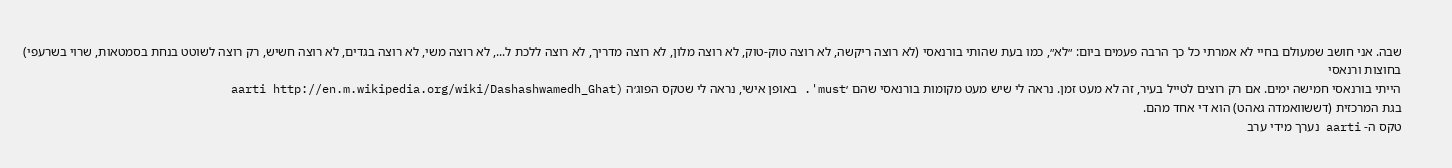שבה. אני חושב שמעולם בחיי לא אמרתי כל כך הרבה פעמים ביום: ״לא״, כמו בעת שהותי בורנאסי (לא רוצה ריקשה, לא רוצה טוק-טוק, לא רוצה מלון, לא רוצה מדריך, לא רוצה ללכת ל..., לא רוצה משי, לא רוצה בגדים, לא רוצה חשיש, רק רוצה לשוטט בנחת בסמטאות, שרוי בשרעפי)
בחוצות ורנאסי
הייתי בורנאסי חמישה ימים. אם רק רוצים לטייל בעיר, זה לא מעט זמן. נראה לי שיש מעט מקומות בורנאסי שהם ׳must'. באופן אישי, נראה לי שטקס הפוג׳ה (aarti http://en.m.wikipedia.org/wiki/Dashashwamedh_Ghat
בגת המרכזית (דששוואמדה גאהט) הוא די אחד מהם.
טקס ה- aarti נערך מידי ערב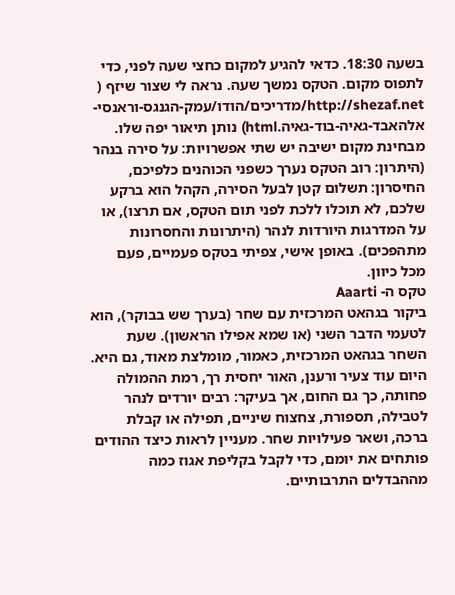בשעה 18:30. כדאי להגיע למקום כחצי שעה לפני, כדי לתפוס מקום. הטקס נמשך שעה. נראה לי שצור שיזף ( http://shezaf.net/מדריכים/הודו/עמק-הגנגס-וראנסי-אלהאבד-גאיה-בוד-גאיה.html) נותן תיאור יפה שלו. מבחינת מקום ישיבה יש שתי אפשרויות: על סירה בנהר (היתרון: רוב הטקס נערך כשפני הכוהנים כלפיכם, החיסרון: תשלום קטן לבעל הסירה, הקהל הוא ברקע שלכם, לא תוכלו ללכת לפני תום הטקס, אם תרצו), או על המדרגות היורדות לנהר (היתרונות והחסרונות מתהפכים). באופן אישי, צפיתי בטקס פעמיים, פעם מכל כיוון.
טקס ה- Aaarti
ביקור בגהאט המרכזית עם שחר (בערך שש בבוקר), הוא לטעמי הדבר השני (או שמא אפילו הראשון). שעת השחר בגהאט המרכזית, כאמור, מומלצת מאוד, גם היא. היום עוד צעיר ורענן, האור יחסית רך, רמת ההמולה פחותה, כך גם החום, אך בעיקר: רבים יורדים לנהר לטבילה, תספורת, צחצוח שיניים, תפילה או קבלת ברכה, ושאר פעילויות שחר. מעניין לראות כיצד ההודים פותחים את יומם, כדי לקבל בקליפת אגוז כמה מההבדלים התרבותיים.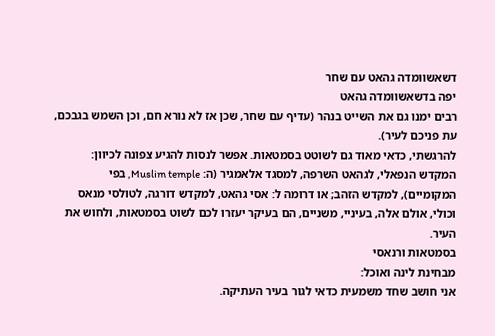דשאשוומדה גהאט עם שחר
יפה בדשאשוומדה גהאט
רבים ימנו גם את השייט בנהר (עדיף עם שחר, שכן אז לא נורא חם, וכן השמש בגבכם, עת פניכם לעיר).
להרגשתי, כדאי מאוד גם לשוטט בסמטאות. אפשר לנסות להגיע צפונה לכיוון: המקדש הנפאלי, לגהאט השרפה, למסגד אלאמגיר (ה: Muslim temple, בפי המקומיים), למקדש הזהב; או דרומה ל: אסי גהאט, למקדש דורגה, לטולסי מנאס וכולי, אולם אלה, בעיניי, משניים, הם בעיקר יעזרו לכם לשוט בסמטאות, ולחוש את העיר.
בסמטאות ורנאסי
מבחינת לינה ואוכל:
אני חושב שחד משמעית כדאי לגור בעיר העתיקה.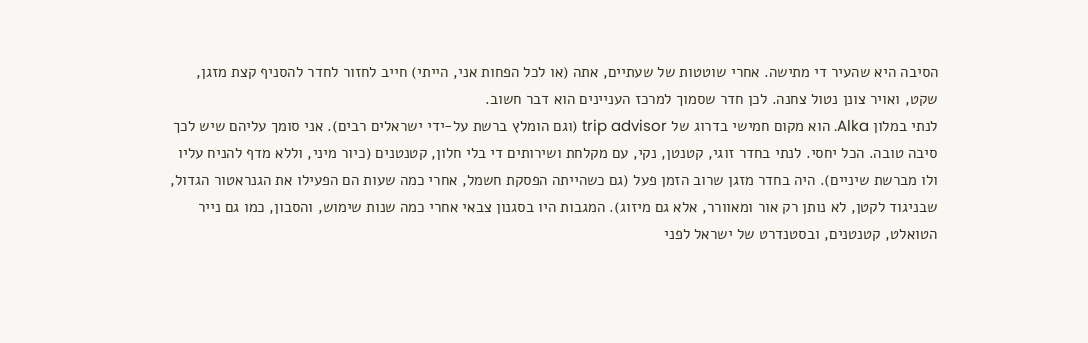הסיבה היא שהעיר די מתישה. אחרי שוטטות של שעתיים, אתה (או לכל הפחות אני, הייתי) חייב לחזור לחדר להסניף קצת מזגן, שקט, ואויר צונן נטול צחנה. לכן חדר שסמוך למרכז העניינים הוא דבר חשוב.
לנתי במלון Alka. הוא מקום חמישי בדרוג של trip advisor (וגם הומלץ ברשת על-ידי ישראלים רבים). אני סומך עליהם שיש לכך סיבה טובה. הכל יחסי. לנתי בחדר זוגי, קטנטן, נקי, עם מקלחת ושירותים די בלי חלון, קטנטנים (כיור מיני, וללא מדף להניח עליו ולו מברשת שיניים). היה בחדר מזגן שרוב הזמן פעל (גם כשהייתה הפסקת חשמל, אחרי כמה שעות הם הפעילו את הגנראטור הגדול, שבניגוד לקטן, לא נותן רק אור ומאוורר, אלא גם מיזוג). המגבות היו בסגנון צבאי אחרי כמה שנות שימוש, והסבון, כמו גם נייר הטואלט, קטנטנים, ובסטנדרט של ישראל לפני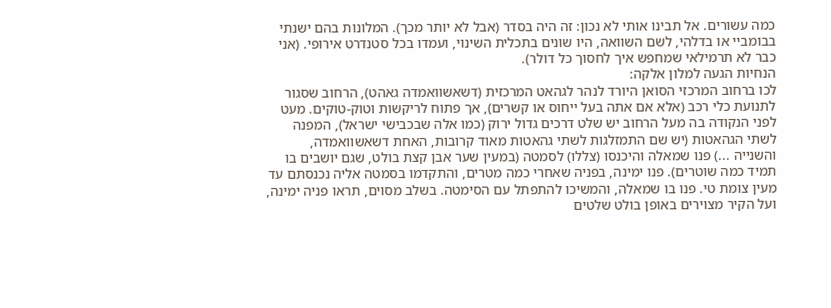כמה עשורים. אל תבינו אותי לא נכון: זה היה בסדר (אבל לא יותר מכך). המלונות בהם ישנתי בבומביי או בדלהי, לשם השוואה, היו שונים בתכלית השינוי, ועמדו בכל סטנדרט אירופי. (אני כבר לא תרמילאי שמחפש איך לחסוך כל דולר).
הנחיות הגעה למלון אלקה:
לכו ברחוב המרכזי הסואן היורד לנהר לגהאט המרכזית (דשאשוואמדה גאהט), הרחוב שסגור לתנועת כלי רכב (אלא אם אתה בעל ייחוס או קשרים), אך פתוח לריקשות וטוק-טוקים. מעט לפני הנקודה בה מעל הרחוב יש שלט דרכים גדול ירוק (כמו אלה שבכבישי ישראל), המפנה לשתי הגהאטות (יש שם התמזלגות לשתי גהאטות מאוד קרובות, האחת דשאשוואמדה, והשנייה ...) פנו שמאלה והיכנסו (צללו) לסמטה (במעין שער אבן קצת בולט, שגם יושבים בו תמיד כמה שוטרים). פנו ימינה, בפניה שאחרי כמה מטרים, והתקדמו בסמטה אליה נכנסתם עד מעין צומת טי. פנו בו שמאלה, והמשיכו להתפתל עם הסימטה. בשלב מסוים, תראו פניה ימינה, ועל הקיר מצוירים באופן בולט שלטים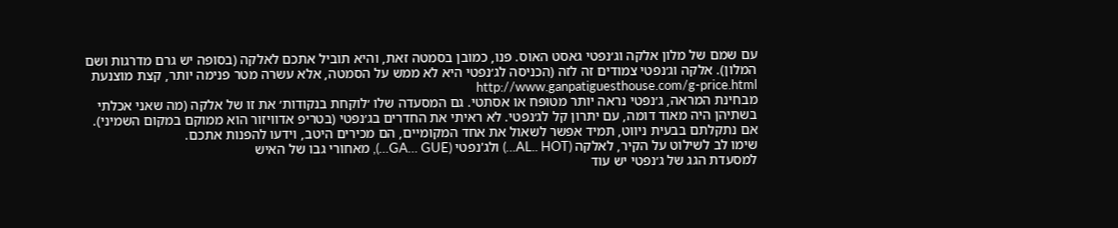עם שמם של מלון אלקה וג׳נפטי גאסט האוס. פנו, כמובן בסמטה זאת, והיא תוביל אתכם לאלקה (בסופה יש גרם מדרגות ושם המלון). אלקה וג׳נפטי צמודים זה לזה (הכניסה לג׳נפטי היא לא ממש על הסמטה, אלא עשרה מטר פנימה יותר, קצת מוצנעת http://www.ganpatiguesthouse.com/g-price.html
מבחינת המראה, ג׳נפטי נראה יותר מטופח או אסתטי. גם המסעדה שלו ׳לוקחת בנקודות׳ את זו של אלקה (מה שאני אכלתי בשתיהן היה מאוד דומה, עם יתרון קל לג׳נפטי. לא ראיתי את החדרים בג׳נפטי (בטריפ אדוויזור הוא ממוקם במקום השמיני).
אם נתקלתם בבעית ניווט, תמיד אפשר לשאול את אחד המקומיים, הם מכירים היטב, וידעו להפנות אתכם.
שימו לב לשילוט על הקיר, לאלקה (AL.. HOT…) ולג'נפטי (GA… GUE…), מאחורי גבו של האיש
למסעדת הגג של ג׳נפטי יש עוד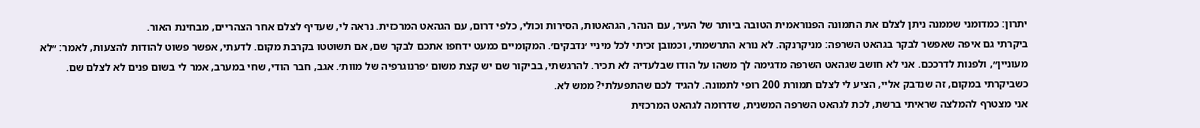יתרון: כמדומני שממנה ניתן לצלם את התמונה הפנוראמית הטובה ביותר של העיר, עם הנהר, הגהאטות, הסירות וכולי, כלפי דרום, עם הגהאט המרכזית. נראה לי, שעדיף לצלם אחר הצהריים, מבחינת האור.
ביקרתי גם איפה שאפשר לבקר בגהאט השרפה: מניקרנקה. לא נורא התרשמתי, וכמובן זכיתי לכל מיניי ׳נדבקים׳. המקומיים כמעט ידחפו אתכם לבקר שם, אם תשוטטו בקרבת מקום. לדעתי, אפשר פשוט להודות להצעות, לאמר: ״לא מעוניין״, ולפנות לדרככם. אני לא חושב שגהאט השרפה מדגימה לך משהו על הודו שבלעדיה לא תכיר. להרגשתי, בביקור שם יש קצת משום ׳פרנוגרפיה של מוות׳. אגב, חבר הודי, שחי במערב, אמר לי בשום פנים לא לצלם שם. כשביקרתי במקום, זה שנדבק אליי, הציע לי לצלם תמורת 200 רופי לתמונה. להגיד לכם שהתפעלתי? ממש לא.
אני מצטרף להמלצה שראיתי ברשת, לכת לגהאט השרפה המשנית, שדרומה לגהאט המרכזית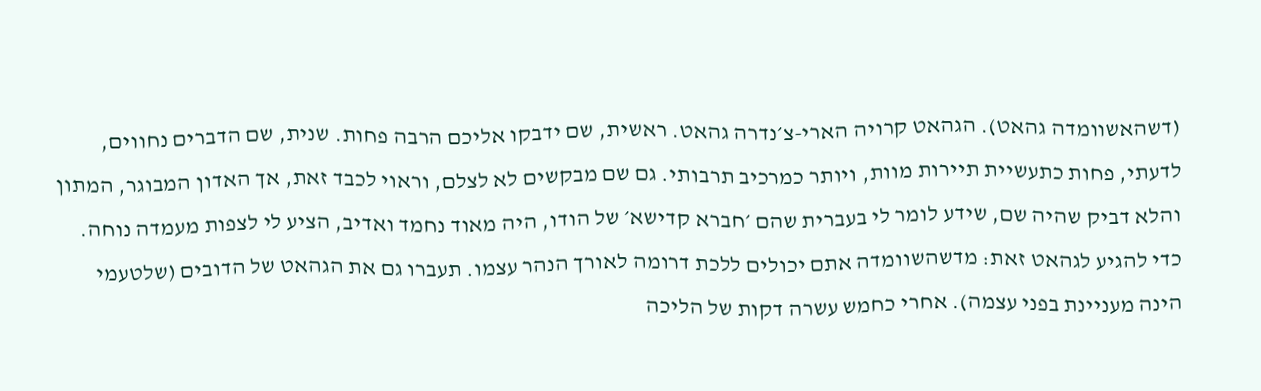(דשהאשוומדה גהאט). הגהאט קרויה הארי-צ׳נדרה גהאט. ראשית, שם ידבקו אליכם הרבה פחות. שנית, שם הדברים נחווים, לדעתי, פחות כתעשיית תיירות מוות, ויותר כמרכיב תרבותי. גם שם מבקשים לא לצלם, וראוי לכבד זאת, אך האדון המבוגר, המתון והלא דביק שהיה שם, שידע לומר לי בעברית שהם ׳חברא קדישא׳ של הודו, היה מאוד נחמד ואדיב, הציע לי לצפות מעמדה נוחה. כדי להגיע לגהאט זאת: מדשהשוומדה אתם יכולים ללכת דרומה לאורך הנהר עצמו. תעברו גם את הגהאט של הדובים (שלטעמי הינה מעניינת בפני עצמה). אחרי כחמש עשרה דקות של הליכה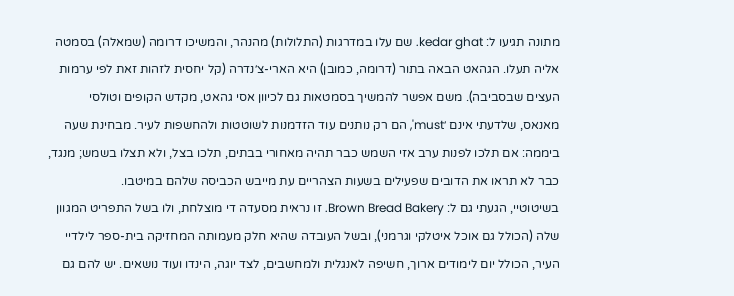מתונה תגיעו ל: kedar ghat. שם עלו במדרגות (התלולות) מהנהר, והמשיכו דרומה (שמאלה) בסמטה אליה תעלו. הגהאט הבאה בתור (דרומה, כמובן) היא הארי-צ׳נדרה (קל יחסית לזהות זאת לפי ערמות העצים שבסביבה). משם אפשר להמשיך בסמטאות גם לכיוון אסי גהאט, מקדש הקופים וטולסי מאנאס, שלדעתי אינם ׳must', הם רק נותנים עוד הזדמנות לשוטטות ולהחשפות לעיר. מבחינת שעה ביממה: אם תלכו לפנות ערב אזי השמש כבר תהיה מאחורי בבתים, תלכו בצל, ולא תצלו בשמש; מנגד, כבר לא תראו את הדובים שפעילים בשעות הצהריים עת מייבש הכביסה שלהם במיטבו.
בשיטוטיי, הגעתי גם ל: Brown Bread Bakery. זו נראית מסעדה די מוצלחת, ולו בשל התפריט המגוון שלה (הכולל גם אוכל איטלקי וגרמני), ובשל העובדה שהיא חלק מעמותה המחזיקה בית-ספר לילדיי העיר, הכולל יום לימודים ארוך, חשיפה לאנגלית ולמחשבים, לצד יוגה, הינדו ועוד נושאים. יש להם גם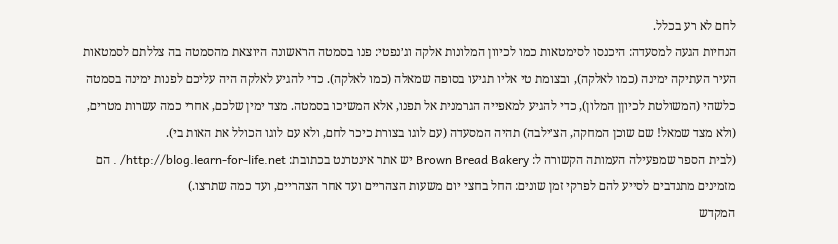לחם לא רע בכלל.
הנחיות הגעה למסעדה: היכנסו לסימטאות כמו לכיוון המלונות אלקה וג׳נפטי: פנו בסמטה הראשונה היוצאת מהסמטה בה צללתם לסמטאות העיר העתיקה ימינה (כמו לאלקה), ובצומת טי אליו תגיעו בסופה שמאלה (כמו לאלקה). כדי להגיע לאלקה היה עליכם לפנות ימינה בסמטה כלשהי (המשולטת לכיוןן המלון), כדי להגיע למאפייה הגרמנית אל תפנו, אלא המשיכו בסמטה. מצד ימין שלכם, אחרי כמה עשרות מטרים, (ולא מצד שמאל! שם שוכן המחקה, הצ׳ילבה) תהיה המסעדה (עם לוגו בצורת כיכר לחם, ולא עם לוגו הכולל את האות בי).
(לבית הספר שמפעילה העמותה הקשורה ל: Brown Bread Bakery יש אתר אינטרנט בכתובת: http://blog.learn-for-life.net/ . הם מזמינים מתנדבים לסייע להם לפרקי זמן שונים: החל בחצי יום משעות הצהריים ועד אחר הצהריים, ועד כמה שתרצו.)
המקדש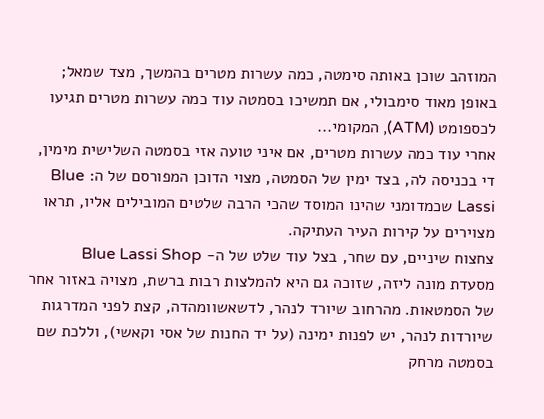המוזהב שוכן באותה סימטה, כמה עשרות מטרים בהמשך, מצד שמאל; באופן מאוד סימבולי, אם תמשיכו בסמטה עוד כמה עשרות מטרים תגיעו לכספומט (ATM), המקומי...
אחרי עוד כמה עשרות מטרים, אם איני טועה אזי בסמטה השלישית מימין, די בכניסה לה, בצד ימין של הסמטה, מצוי הדוכן המפורסם של ה: Blue Lassi שכמדומני שהינו המוסד שהכי הרבה שלטים המובילים אליו, תראו מצוירים על קירות העיר העתיקה.
צחצוח שיניים, עם שחר, בצל עוד שלט של ה- Blue Lassi Shop
מסעדת מונה ליזה, שזוכה גם היא להמלצות רבות ברשת, מצויה באזור אחר של הסמטאות. מהרחוב שיורד לנהר, לדשאשוומהדה, קצת לפני המדרגות שיורדות לנהר, יש לפנות ימינה (על יד החנות של אסי וקאשי), וללכת שם בסמטה מרחק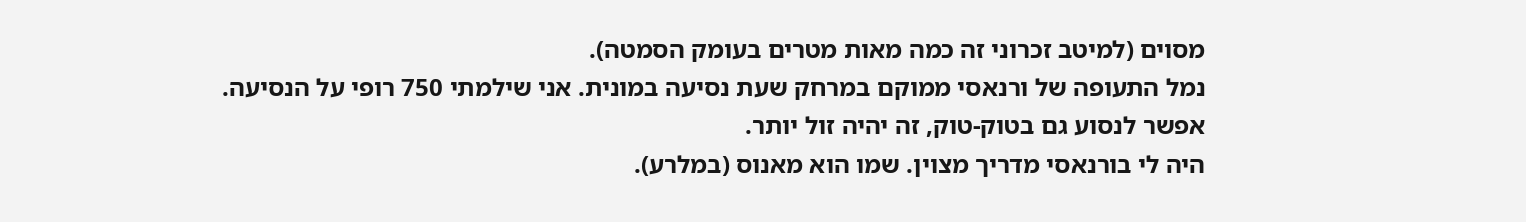מסוים (למיטב זכרוני זה כמה מאות מטרים בעומק הסמטה).
נמל התעופה של ורנאסי ממוקם במרחק שעת נסיעה במונית. אני שילמתי 750 רופי על הנסיעה. אפשר לנסוע גם בטוק-טוק, זה יהיה זול יותר.
היה לי בורנאסי מדריך מצוין. שמו הוא מאנוס (במלרע).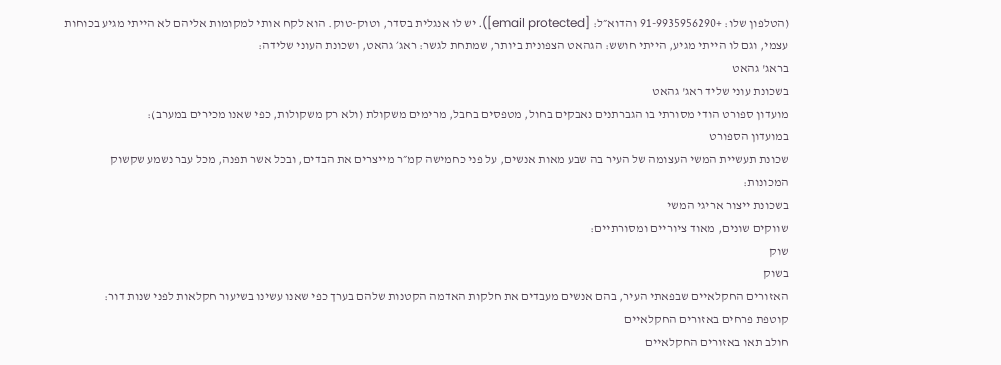(הטלפון שלו: +91-9935956290 והדוא״ל: [email protected]). יש לו אנגלית בסדר, וטוק-טוק. הוא לקח אותי למקומות אליהם לא הייתי מגיע בכוחות עצמי, וגם לו הייתי מגיע, הייתי חושש: הגהאט הצפונית ביותר, שמתחת לגשר: ראג׳ גהאט, ושכונת העוני שלידה:
בראג' גהאט
בשכונת עוני שליד ראג' גהאט
מועדון ספורט הודי מסורתי בו הגברתנים נאבקים בחול, מטפסים בחבל, מרימים משקולת (ולא רק משקולות, כפי שאנו מכירים במערב):
במועדון הספורט
שכונת תעשיית המשי העצומה של העיר בה שבע מאות אנשים, על פני כחמישה קמ״ר מייצרים את הבדים, ובכל אשר תפנה, מכל עבר נשמע שקשוק המכונות:
בשכונת ייצור אריגי המשי
שווקים שונים, מאוד ציוריים ומסורתיים:
שוק
בשוק
האזורים החקלאיים שבפאתי העיר, בהם אנשים מעבדים את חלקות האדמה הקטנות שלהם בערך כפי שאנו עשינו בשיעור חקלאות לפני שנות דור:
קוטפת פרחים באזורים החקלאיים
חולב תאו באזורים החקלאיים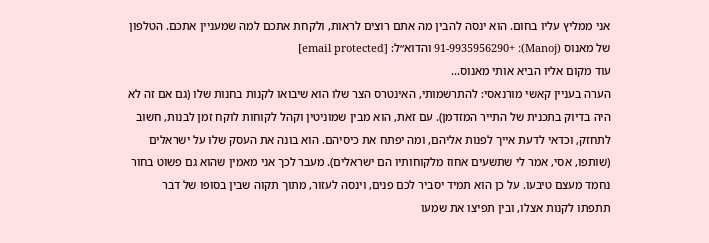אני ממליץ עליו בחום. הוא ינסה להבין מה אתם רוצים לראות, ולקחת אתכם למה שמעניין אתכם. הטלפון של מאנוס (Manoj): +91-9935956290 והדוא״ל: [email protected]
עוד מקום אליו הביא אותי מאנוס...
הערה בעניין קאשי מורנאסי: להתרשמותי, האינטרס הצר שלו הוא שיבואו לקנות בחנות שלו (גם אם זה לא היה בדיוק בתכנית של התייר המזדמן). עם זאת, הוא מבין שמוניטין וקהל לקוחות לוקח זמן לבנות, חשוב לתחזק, וכדאי לדעת אייך לפנות אליהם, ומה יפתח את כיסיהם. הוא בונה את העסק שלו על ישראלים (שותפו, אסי, אמר לי שתשעים אחוז מלקוחותיו הם ישראלים). מעבר לכך אני מאמין שהוא גם פשוט בחור נחמד מעצם טיבעו. על כן הוא תמיד יסביר לכם פנים, וינסה לעזור, מתוך תקוה שבין בסופו של דבר תתפתו לקנות אצלו, ובין תפיצו את שמעו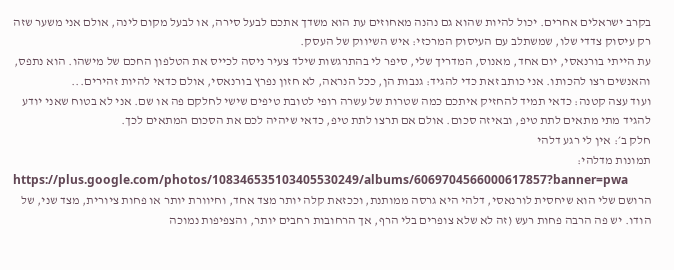בקרב ישראלים אחרים. יכול להיות שהוא גם נהנה מאחוזים עת הוא משדך אתכם לבעל סירה, או לבעל מקום לינה, אולם אני משער שזה רק עיסוק צדדי שלו, שמשתלב עם העיסוק המרכזי: איש השיווק של העסק.
עת הייתי בורנאסי, יום אחד, מאנוס, המדריך שלי, סיפר לי בהתרגשות שילד צעיר ניסה לכייס את הטלפון החכם של מישהו. הוא נתפס, והאנשים רצו להכותו. אני כותב זאת כדי להגיד: גנבות הן, ככל הנראה, לא חזון נפרץ בורנאסי, אולם כדאי להיות זהירים...
ועוד עצה קטנה: כדאי תמיד להחזיק איתכם כמה שטרות של עשרה רופי לטובת טיפים שישי לחלקם פה או שם. אני לא בטוח שאני יודע להגיד מתי מתאים לתת טיפ, ובאיזה סכום. אולם אם תרצו לתת טיפ, כדאי שיהיה לכם את הסכום המתאים לכך.
חלק ב׳: אין לי רגע דלהי
תמונות מדלהי:
https://plus.google.com/photos/108346535103405530249/albums/6069704566000617857?banner=pwa
הרושם שלי הוא שיחסית לורנאסי, דלהי היא גרסה ממותנת, וככזאת קלה יותר מצד אחד, וחיוורת יותר או פחות ציורית, מצד שני, של הודו. יש פה הרבה פחות רעש (זה לא שלא צופרים בלי הרף, אך הרחובות רחבים יותר, והצפיפות נמוכה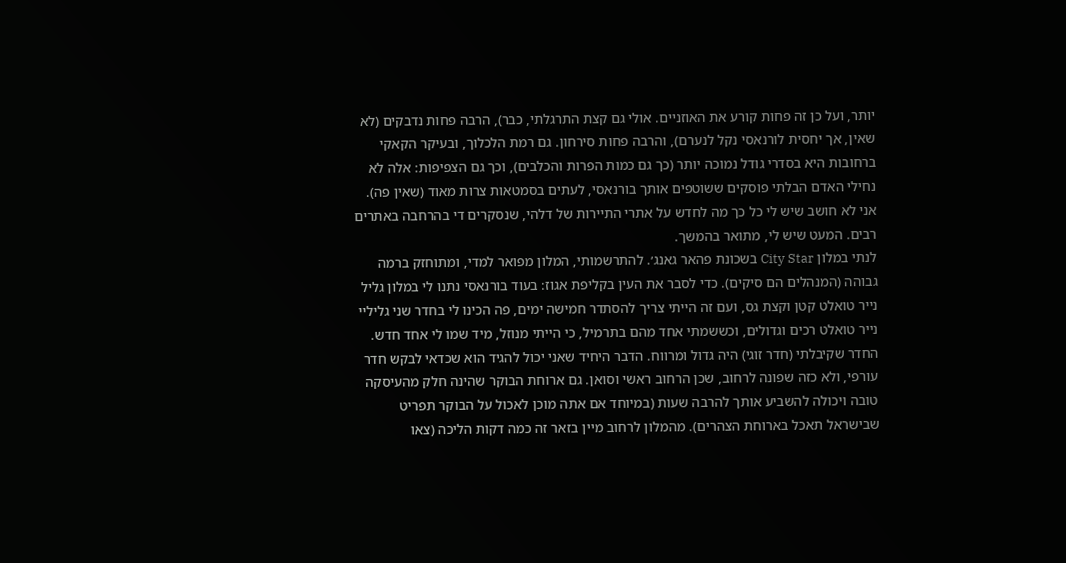יותר, ועל כן זה פחות קורע את האוזניים. אולי גם קצת התרגלתי, כבר), הרבה פחות נדבקים (לא שאין, אך יחסית לורנאסי נקל לנערם), והרבה פחות סירחון. גם רמת הלכלוך, ובעיקר הקאקי ברחובות היא בסדרי גודל נמוכה יותר (כך גם כמות הפרות והכלבים), וכך גם הצפיפות: אלה לא נחילי האדם הבלתי פוסקים ששוטפים אותך בורנאסי, לעתים בסמטאות צרות מאוד (שאין פה).
אני לא חושב שיש לי כל כך מה לחדש על אתרי התיירות של דלהי, שנסקרים די בהרחבה באתרים רבים. המעט שיש לי, מתואר בהמשך.
לנתי במלון City Star בשכונת פהאר גאנג׳. להתרשמותי, המלון מפואר למדי, ומתוחזק ברמה גבוהה (המנהלים הם סיקים). כדי לסבר את העין בקליפת אגוז: בעוד בורנאסי נתנו לי במלון גליל נייר טואלט קטן וקצת גס, ועם זה הייתי צריך להסתדר חמישה ימים, פה הכינו לי בחדר שני גליליי נייר טואלט רכים וגדולים, וכששמתי אחד מהם בתרמיל, כי הייתי מנוזל, מיד שמו לי אחד חדש. החדר שקיבלתי (חדר זוגי) היה גדול ומרווח. הדבר היחיד שאני יכול להגיד הוא שכדאי לבקש חדר עורפי, ולא כזה שפונה לרחוב, שכן הרחוב ראשי וסואן. גם ארוחת הבוקר שהינה חלק מהעיסקה טובה ויכולה להשביע אותך להרבה שעות (במיוחד אם אתה מוכן לאכול על הבוקר תפריט שבישראל תאכל בארוחת הצהרים). מהמלון לרחוב מיין בזאר זה כמה דקות הליכה (צאו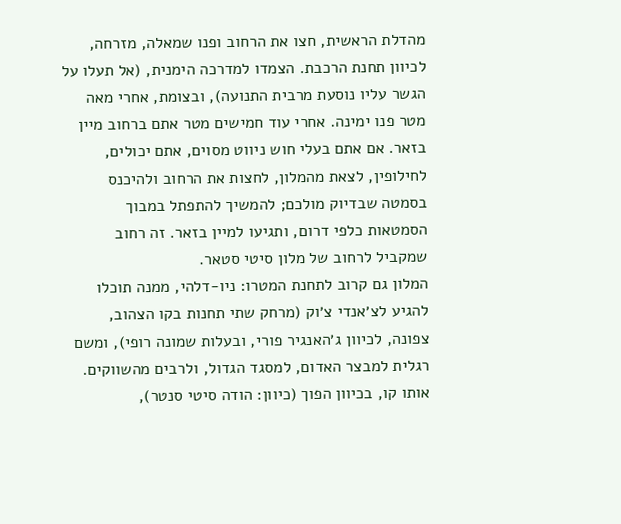מהדלת הראשית, חצו את הרחוב ופנו שמאלה, מזרחה, לכיוון תחנת הרכבת. הצמדו למדרכה הימנית, (אל תעלו על הגשר עליו נוסעת מרבית התנועה), ובצומת, אחרי מאה מטר פנו ימינה. אחרי עוד חמישים מטר אתם ברחוב מיין בזאר. אם אתם בעלי חוש ניווט מסוים, אתם יכולים, לחילופין, לצאת מהמלון, לחצות את הרחוב ולהיכנס בסמטה שבדיוק מולכם; להמשיך להתפתל במבוך הסמטאות כלפי דרום, ותגיעו למיין בזאר. זה רחוב שמקביל לרחוב של מלון סיטי סטאר.
המלון גם קרוב לתחנת המטרו: ניו-דלהי, ממנה תוכלו להגיע לצ׳אנדי צ׳וק (מרחק שתי תחנות בקו הצהוב, צפונה, לכיוון ג׳האנגיר פורי, ובעלות שמונה רופי), ומשם רגלית למבצר האדום, למסגד הגדול, ולרבים מהשווקים. אותו קו, בכיוון הפוך (כיוון: הודה סיטי סנטר),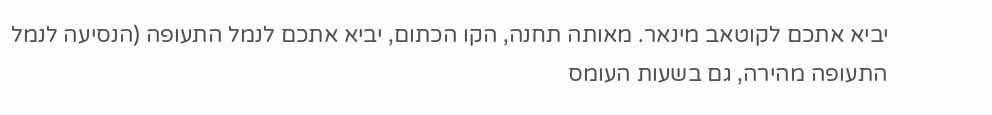יביא אתכם לקוטאב מינאר. מאותה תחנה, הקו הכתום, יביא אתכם לנמל התעופה (הנסיעה לנמל התעופה מהירה, גם בשעות העומס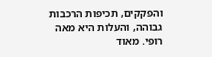והפקקים, תכיפות הרכבות גבוהה, והעלות היא מאה רופי. מאוד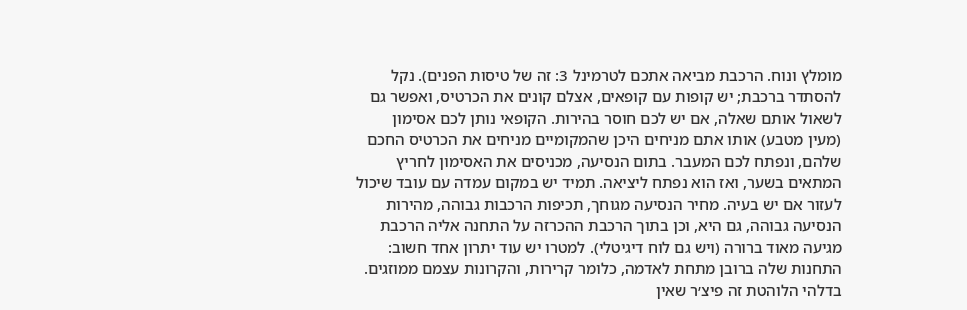מומלץ ונוח. הרכבת מביאה אתכם לטרמינל 3: זה של טיסות הפנים). נקל להסתדר ברכבת; יש קופות עם קופאים, אצלם קונים את הכרטיס, ואפשר גם לשאול אותם שאלה, אם יש לכם חוסר בהירות. הקופאי נותן לכם אסימון (מעין מטבע) אותו אתם מניחים היכן שהמקומיים מניחים את הכרטיס החכם שלהם, ונפתח לכם המעבר. בתום הנסיעה, מכניסים את האסימון לחריץ המתאים בשער, ואז הוא נפתח ליציאה. תמיד יש במקום עמדה עם עובד שיכול לעזור אם יש בעיה. מחיר הנסיעה מגוחך, תכיפות הרכבות גבוהה, מהירות הנסיעה גבוהה, גם היא, וכן בתוך הרכבת ההכרזה על התחנה אליה הרכבת מגיעה מאוד ברורה (ויש גם לוח דיגיטלי). למטרו יש עוד יתרון אחד חשוב: התחנות שלה ברובן מתחת לאדמה, כלומר קרירות, והקרונות עצמם ממוזגים. בדלהי הלוהטת זה פיצ׳ר שאין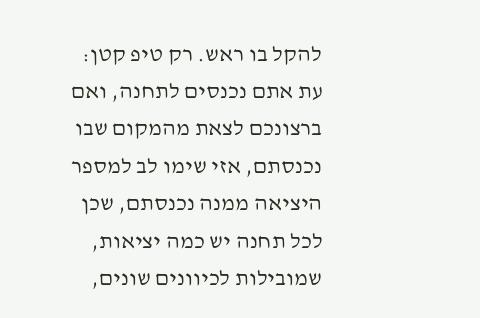להקל בו ראש. רק טיפ קטן: עת אתם נכנסים לתחנה, ואם ברצונכם לצאת מהמקום שבו נכנסתם, אזי שימו לב למספר היציאה ממנה נכנסתם, שכן לכל תחנה יש כמה יציאות, שמובילות לכיוונים שונים,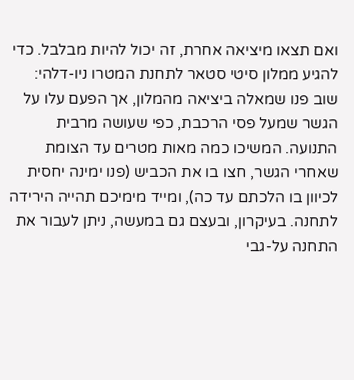ואם תצאו מיציאה אחרת, זה יכול להיות מבלבל. כדי להגיע ממלון סיטי סטאר לתחנת המטרו ניו-דלהי: שוב פנו שמאלה ביציאה מהמלון, אך הפעם עלו על הגשר שמעל פסי הרכבת, כפי שעושה מרבית התנועה. המשיכו כמה מאות מטרים עד הצומת שאחרי הגשר, חצו בו את הכביש (פנו ימינה יחסית לכיוון בו הלכתם עד כה), ומייד מימיכם תהייה הירידה לתחנה. בעיקרון, ובעצם גם במעשה, ניתן לעבור את התחנה על-גבי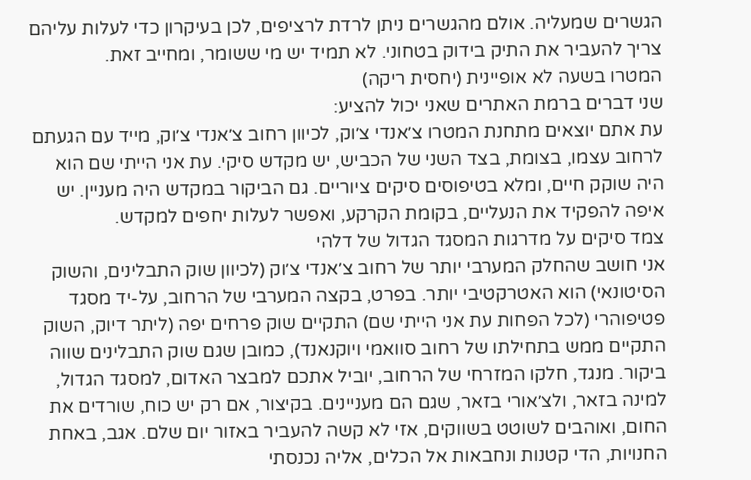הגשרים שמעליה. אולם מהגשרים ניתן לרדת לרציפים, לכן בעיקרון כדי לעלות עליהם צריך להעביר את התיק בידוק בטחוני. לא תמיד יש מי ששומר, ומחייב זאת.
המטרו בשעה לא אופיינית (יחסית ריקה)
שני דברים ברמת האתרים שאני יכול להציע:
עת אתם יוצאים מתחנת המטרו צ׳אנדי צ׳וק, לכיוון רחוב צ׳אנדי צ׳וק, מייד עם הגעתם לרחוב עצמו, בצומת, בצד השני של הכביש, יש מקדש סיקי. עת אני הייתי שם הוא היה שוקק חיים, ומלא בטיפוסים סיקים ציוריים. גם הביקור במקדש היה מעניין. יש איפה להפקיד את הנעליים, בקומת הקרקע, ואפשר לעלות יחפים למקדש.
צמד סיקים על מדרגות המסגד הגדול של דלהי
אני חושב שהחלק המערבי יותר של רחוב צ׳אנדי צ׳וק (לכיוון שוק התבלינים, והשוק הסיטונאי) הוא האטרקטיבי יותר. בפרט, בקצה המערבי של הרחוב, על-יד מסגד פטיפוהרי (לכל הפחות עת אני הייתי שם) התקיים שוק פרחים יפה (ליתר דיוק, השוק התקיים ממש בתחילתו של רחוב סוואמי ויוקנאנד), כמובן שגם שוק התבלינים שווה ביקור. מנגד, חלקו המזרחי של הרחוב, יוביל אתכם למבצר האדום, למסגד הגדול, למינה בזאר, ולצ׳אורי בזאר, שגם הם מעניינים. בקיצור, אם רק יש כוח, שורדים את החום, ואוהבים לשוטט בשווקים, אזי לא קשה להעביר באזור יום שלם. אגב, באחת החנויות, הדי קטנות ונחבאות אל הכלים, אליה נכנסתי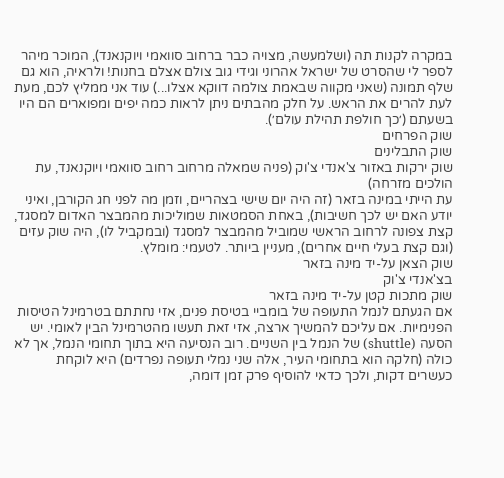במקרה לקנות תה (ושלמעשה, מצויה כבר ברחוב סוואמי ויוקנאנד), המוכר מיהר לספר לי שהסרט של ישראל אהרוני וגידי גוב צולם אצלם בחנות! ולראיה, הוא גם שלף תמונה (שאני מקווה שבאמת צולמה דווקא אצלו...) עוד אני ממליץ לכם, מעת לעת להרים את הראש. על חלק מהבתים ניתן לראות כמה יפים ומפוארים הם היו בשעתם (׳כך חולפת תהילת עולם׳).
שוק הפרחים
שוק התבלינים
שוק ירקות באזור צ'אנדי צ'וק (פניה שמאלה מרחוב רחוב סוואמי ויוקנאנד, עת הולכים מזרחה)
עת הייתי במינה בזאר (זה היה יום שישי בצהריים, וזמן מה לפני חג הקורבן, ואיני יודע האם יש לכך חשיבות), באחת הסמטאות שמוליכות מהמבצר האדום למסגד, קצת צפונה לרחוב הראשי שמוביל מהמבצר למסגד (ובמקביל לו), היה שוק עזים (וגם קצת בעלי חיים אחרים), מעניין ביותר. לטעמי: מומלץ.
שוק הצאן על-יד מינה בזאר
בצ'אנדי צ'וק
שוק מתכות קטן על-יד מינה בזאר
אם הגעתם לנמל התעופה של בומביי בטיסת פנים, אזי נחתתם בטרמינל הטיסות הפנימיות. אם עליכם להמשיך ארצה, אזי זאת תעשו מהטרמינל הבין לאומי. יש הסעה (shuttle) של הנמל בין השניים. רוב הנסיעה היא בתוך תחומי הנמל, אך לא כולה (חלקה הוא בתחומי העיר, אלה שני נמלי תעופה נפרדים) היא לוקחת כעשרים דקות, ולכך כדאי להוסיף פרק זמן דומה,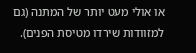או אולי מעט יותר של המתנה (גם למזוודות שירדו מטיסת הפנים).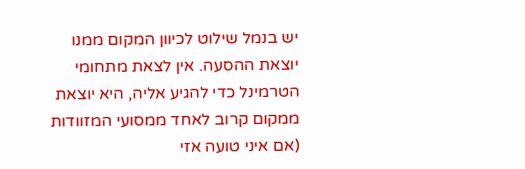יש בנמל שילוט לכיוון המקום ממנו יוצאת ההסעה. אין לצאת מתחומי הטרמינל כדי להגיע אליה, היא יוצאת ממקום קרוב לאחד ממסועי המזוודות (אם איני טועה אזי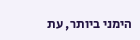הימני ביותר, עת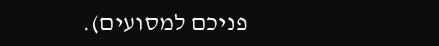פניכם למסועים).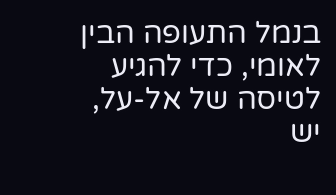בנמל התעופה הבין לאומי, כדי להגיע לטיסה של אל-על, יש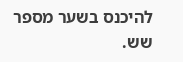להיכנס בשער מספר שש.